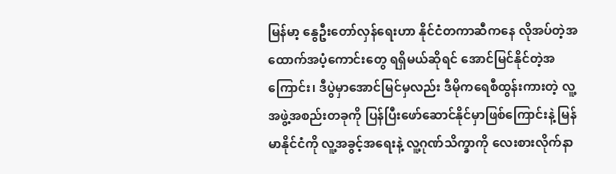မြန်မာ့ နွေဦးတော်လှန်ရေးဟာ နိုင်ငံတကာဆီကနေ လိုအပ်တဲ့အထောက်အပံ့ကောင်းတွေ ရရှိမယ်ဆိုရင် အောင်မြင်နိုင်တဲ့အကြောင်း၊ ဒီပွဲမှာအောင်မြင်မှလည်း ဒီမိုကရေစီထွန်းကားတဲ့ လူ့အဖွဲ့အစည်းတခုကို ပြန်ပြီးဖော်ဆောင်နိုင်မှာဖြစ်ကြောင်းနဲ့ မြန်မာနိုင်ငံကို လူ့အခွင့်အရေးနဲ့ လူ့ဂုဏ်သိက္ခာကို လေးစားလိုက်နာ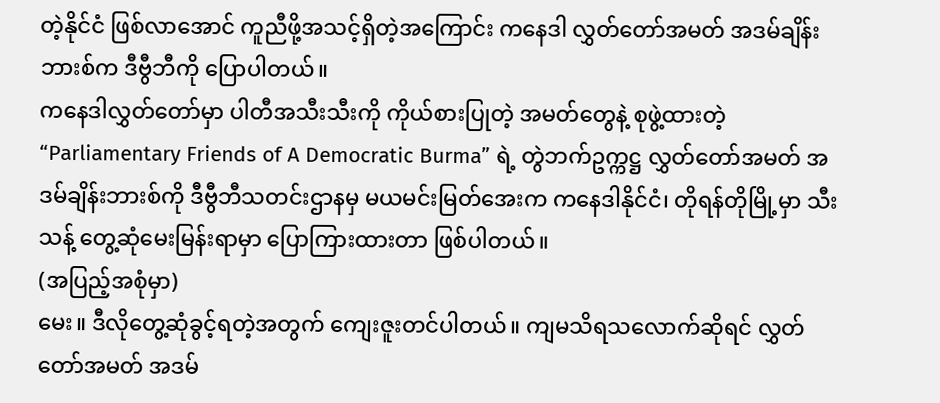တဲ့နိုင်ငံ ဖြစ်လာအောင် ကူညီဖို့အသင့်ရှိတဲ့အကြောင်း ကနေဒါ လွှတ်တော်အမတ် အဒမ်ချိန်းဘားစ်က ဒီဗွီဘီကို ပြောပါတယ်။
ကနေဒါလွှတ်တော်မှာ ပါတီအသီးသီးကို ကိုယ်စားပြုတဲ့ အမတ်တွေနဲ့ စုဖွဲ့ထားတဲ့ “Parliamentary Friends of A Democratic Burma” ရဲ့ တွဲဘက်ဥက္ကဋ္ဌ လွှတ်တော်အမတ် အဒမ်ချိန်းဘားစ်ကို ဒီဗွီဘီသတင်းဌာနမှ မယမင်းမြတ်အေးက ကနေဒါနိုင်ငံ၊ တိုရန်တိုမြို့မှာ သီးသန့် တွေ့ဆုံမေးမြန်းရာမှာ ပြောကြားထားတာ ဖြစ်ပါတယ်။
(အပြည့်အစုံမှာ)
မေး။ ဒီလိုတွေ့ဆုံခွင့်ရတဲ့အတွက် ကျေးဇူးတင်ပါတယ်။ ကျမသိရသလောက်ဆိုရင် လွှတ်တော်အမတ် အဒမ်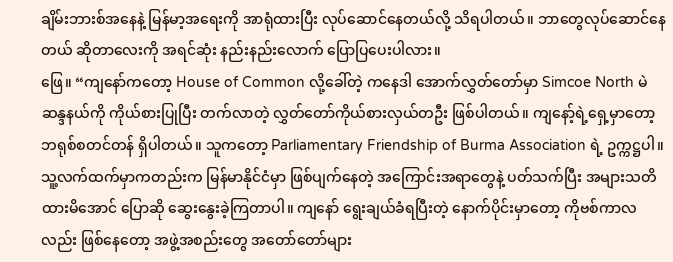ချိမ်းဘားစ်အနေနဲ့ မြန်မာ့အရေးကို အာရုံထားပြီး လုပ်ဆောင်နေတယ်လို့ သိရပါတယ်။ ဘာတွေလုပ်ဆောင်နေတယ် ဆိုတာလေးကို အရင်ဆုံး နည်းနည်းလောက် ပြောပြပေးပါလား။
ဖြေ။ “ကျနော်ကတော့ House of Common လို့ခေါ်တဲ့ ကနေဒါ အောက်လွှတ်တော်မှာ Simcoe North မဲဆန္ဒနယ်ကို ကိုယ်စားပြုပြီး တက်လာတဲ့ လွှတ်တော်ကိုယ်စားလှယ်တဦး ဖြစ်ပါတယ်။ ကျနော့်ရဲ့ရှေ့မှာတော့ ဘရုစ်စတင်တန် ရှိပါတယ်။ သူကတော့ Parliamentary Friendship of Burma Association ရဲ့ ဥက္ကဋ္ဌပါ။ သူ့လက်ထက်မှာကတည်းက မြန်မာနိုင်ငံမှာ ဖြစ်ပျက်နေတဲ့ အကြောင်းအရာတွေနဲ့ ပတ်သက်ပြီး အများသတိထားမိအောင် ပြောဆို ဆွေးနွေးခဲ့ကြတာပါ။ ကျနော် ရွေးချယ်ခံရပြီးတဲ့ နောက်ပိုင်းမှာတော့ ကိုဗစ်ကာလလည်း ဖြစ်နေတော့ အဖွဲ့အစည်းတွေ အတော်တော်များ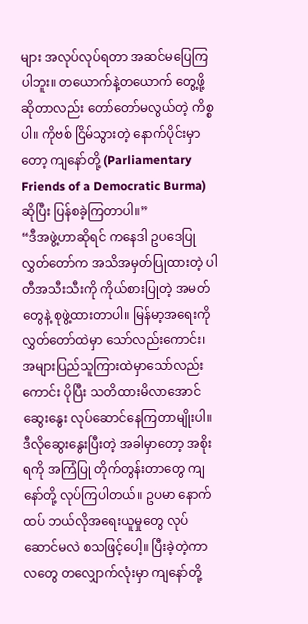များ အလုပ်လုပ်ရတာ အဆင်မပြေကြပါဘူး။ တယောက်နဲ့တယောက် တွေ့ဖို့ဆိုတာလည်း တော်တော်မလွယ်တဲ့ ကိစ္စပါ။ ကိုဗစ် ငြိမ်သွားတဲ့ နောက်ပိုင်းမှာတော့ ကျနော်တို့ (Parliamentary Friends of a Democratic Burma) ဆိုပြီး ပြန်စခဲ့ကြတာပါ။”
“ဒီအဖွဲ့ဟာဆိုရင် ကနေဒါ ဥပဒေပြုလွှတ်တော်က အသိအမှတ်ပြုထားတဲ့ ပါတီအသီးသီးကို ကိုယ်စားပြုတဲ့ အမတ်တွေနဲ့ စုဖွဲ့ထားတာပါ။ မြန်မာ့အရေးကို လွှတ်တော်ထဲမှာ သော်လည်းကောင်း၊ အများပြည်သူကြားထဲမှာသော်လည်းကောင်း ပိုပြီး သတိထားမိလာအောင် ဆွေးနွေး လုပ်ဆောင်နေကြတာမျိုးပါ။ ဒီလိုဆွေးနွေးပြီးတဲ့ အခါမှာတော့ အစိုးရကို အကြံပြု တိုက်တွန်းတာတွေ ကျနော်တို့ လုပ်ကြပါတယ်။ ဥပမာ နောက်ထပ် ဘယ်လိုအရေးယူမှုတွေ လုပ်ဆောင်မလဲ စသဖြင့်ပေါ့။ ပြီးခဲ့တဲ့ကာလတွေ တလျှောက်လုံးမှာ ကျနော်တို့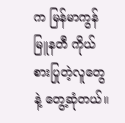က မြန်မာကွန်မြူနတီ ကိုယ်စားပြုတဲ့လူတွေနဲ့ တွေ့ဆုံတယ်။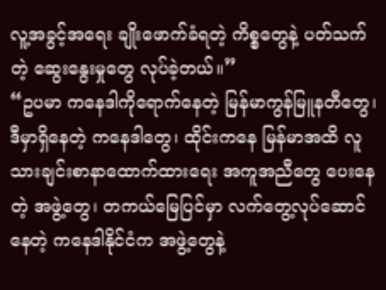လူ့အခွင့်အရေး ချိုးဖောက်ခံရတဲ့ ကိစ္စတွေနဲ့ ပတ်သက်တဲ့ ဆွေးနွေးမှုတွေ လုပ်ခဲ့တယ်။”
“ဥပမာ ကနေဒါကိုရောက်နေတဲ့ မြန်မာကွန်မြူနတီတွေ၊ ဒီမှာရှိနေတဲ့ ကနေဒါတွေ၊ ထိုင်းကနေ မြန်မာအထိ လူသားချင်းစာနာထောက်ထားရေး အကူအညီတွေ ပေးနေတဲ့ အဖွဲ့တွေ၊ တကယ်မြေပြင်မှာ လက်တွေ့လုပ်ဆောင်နေတဲ့ ကနေဒါနိုင်ငံက အဖွဲ့တွေနဲ့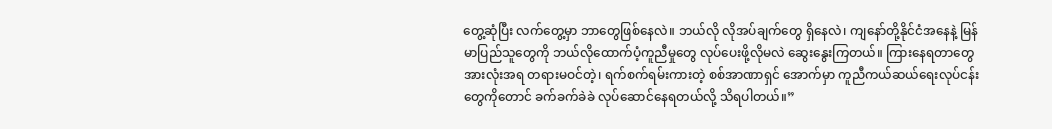တွေ့ဆုံပြီး လက်တွေ့မှာ ဘာတွေဖြစ်နေလဲ။ ဘယ်လို လိုအပ်ချက်တွေ ရှိနေလဲ၊ ကျနော်တို့နိုင်ငံအနေနဲ့ မြန်မာပြည်သူတွေကို ဘယ်လိုထောက်ပံ့ကူညီမှုတွေ လုပ်ပေးဖို့လိုမလဲ ဆွေးနွေးကြတယ်။ ကြားနေရတာတွေ အားလုံးအရ တရားမဝင်တဲ့၊ ရက်စက်ရမ်းကားတဲ့ စစ်အာဏာရှင် အောက်မှာ ကူညီကယ်ဆယ်ရေးလုပ်ငန်းတွေကိုတောင် ခက်ခက်ခဲခဲ လုပ်ဆောင်နေရတယ်လို့ သိရပါတယ်။”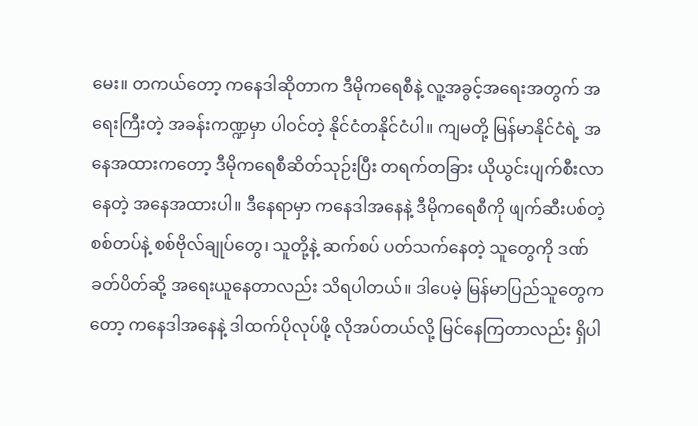မေး။ တကယ်တော့ ကနေဒါဆိုတာက ဒီမိုကရေစီနဲ့ လူ့အခွင့်အရေးအတွက် အရေးကြီးတဲ့ အခန်းကဏ္ဍမှာ ပါဝင်တဲ့ နိုင်ငံတနိုင်ငံပါ။ ကျမတို့ မြန်မာနိုင်ငံရဲ့ အနေအထားကတော့ ဒီမိုကရေစီဆိတ်သုဉ်းပြီး တရက်တခြား ယိုယွင်းပျက်စီးလာနေတဲ့ အနေအထားပါ။ ဒီနေရာမှာ ကနေဒါအနေနဲ့ ဒီမိုကရေစီကို ဖျက်ဆီးပစ်တဲ့ စစ်တပ်နဲ့ စစ်ဗိုလ်ချုပ်တွေ၊ သူတို့နဲ့ ဆက်စပ် ပတ်သက်နေတဲ့ သူတွေကို ဒဏ်ခတ်ပိတ်ဆို့ အရေးယူနေတာလည်း သိရပါတယ်။ ဒါပေမဲ့ မြန်မာပြည်သူတွေကတော့ ကနေဒါအနေနဲ့ ဒါထက်ပိုလုပ်ဖို့ လိုအပ်တယ်လို့ မြင်နေကြတာလည်း ရှိပါ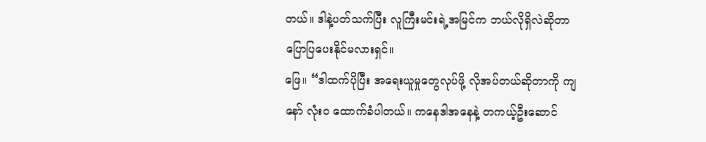တယ်။ ဒါနဲ့ပတ်သက်ပြီး လူကြီးမင်းရဲ့အမြင်က ဘယ်လိုရှိလဲဆိုတာ ပြောပြပေးနိုင်မလားရှင်။
ဖြေ။ “ဒါထက်ပိုပြီး အရေးယူမှုတွေလုပ်ဖို့ လိုအပ်တယ်ဆိုတာကို ကျနော် လုံးဝ ထောက်ခံပါတယ်။ ကနေဒါအနေနဲ့ တကယ့်ဦးဆောင်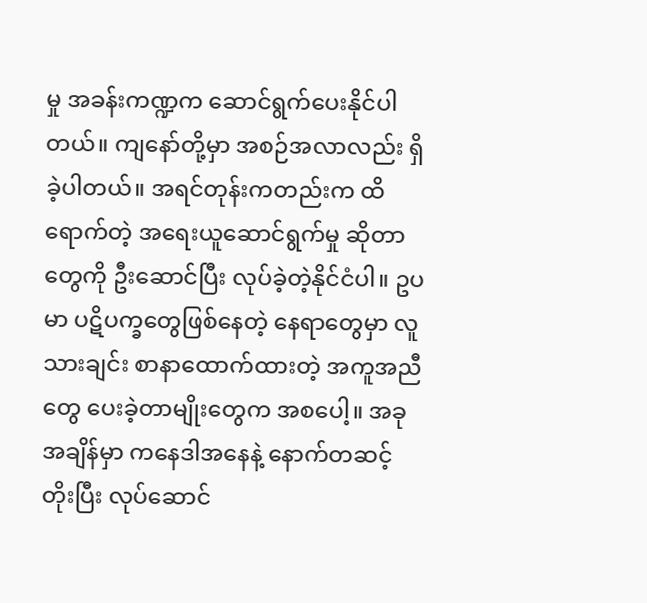မှု အခန်းကဏ္ဍက ဆောင်ရွက်ပေးနိုင်ပါတယ်။ ကျနော်တို့မှာ အစဉ်အလာလည်း ရှိခဲ့ပါတယ်။ အရင်တုန်းကတည်းက ထိရောက်တဲ့ အရေးယူဆောင်ရွက်မှု ဆိုတာတွေကို ဦးဆောင်ပြီး လုပ်ခဲ့တဲ့နိုင်ငံပါ။ ဥပမာ ပဋိပက္ခတွေဖြစ်နေတဲ့ နေရာတွေမှာ လူသားချင်း စာနာထောက်ထားတဲ့ အကူအညီတွေ ပေးခဲ့တာမျိုးတွေက အစပေါ့။ အခုအချိန်မှာ ကနေဒါအနေနဲ့ နောက်တဆင့်တိုးပြီး လုပ်ဆောင်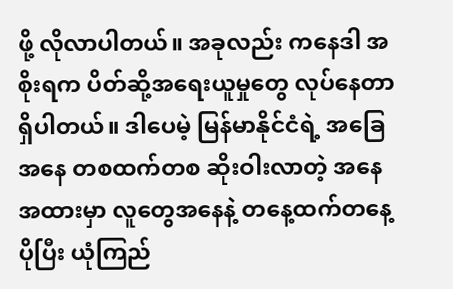ဖို့ လိုလာပါတယ်။ အခုလည်း ကနေဒါ အစိုးရက ပိတ်ဆို့အရေးယူမှုတွေ လုပ်နေတာ ရှိပါတယ်။ ဒါပေမဲ့ မြန်မာနိုင်ငံရဲ့ အခြေအနေ တစထက်တစ ဆိုးဝါးလာတဲ့ အနေအထားမှာ လူတွေအနေနဲ့ တနေ့ထက်တနေ့ ပိုပြီး ယုံကြည်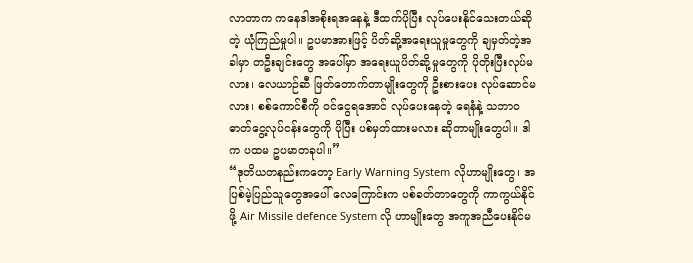လာတာက ကနေဒါအစိုးရအနေနဲ့ ဒီထက်ပိုပြီး လုပ်ပေးနိုင်သေးတယ်ဆိုတဲ့ ယုံကြည်မှုပါ။ ဥပမာအားဖြင့် ပိတ်ဆို့အရေးယူမှုတွေကို ချမှတ်တဲ့အခါမှာ တဦးချင်းတွေ အပေါ်မှာ အရေးယူပိတ်ဆို့မှုတွေကို ပိုတိုးပြီးလုပ်မလား၊ လေယာဉ်ဆီ ဖြတ်တောက်တာမျိုးတွေကို ဦးစားပေး လုပ်ဆောင်မလား၊ စစ်ကောင်စီကို ဝင်ငွေရအောင် လုပ်ပေးနေတဲ့ ရေနံနဲ့ သဘာဝဓာတ်ငွေ့လုပ်ငန်းတွေကို ပိုပြီး ပစ်မှတ်ထားမလား ဆိုတာမျိုးတွေပါ။ ဒါက ပထမ ဥပမာတခုပါ။”
“ဒုတိယတနည်းကတော့ Early Warning System လိုဟာမျိုးတွေ၊ အပြစ်မဲ့ပြည်သူတွေအပေါ် လေကြောင်းက ပစ်ခတ်တာတွေကို ကာကွယ်နိုင်ဖို့ Air Missile defence System လို ဟာမျိုးတွေ အကူအညီပေးနိုင်မ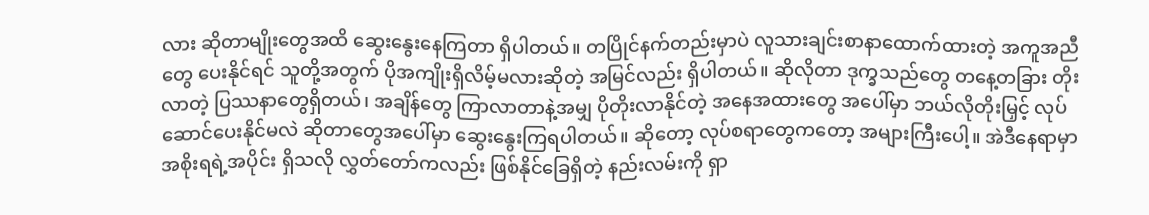လား ဆိုတာမျိုးတွေအထိ ဆွေးနွေးနေကြတာ ရှိပါတယ်။ တပြိုင်နက်တည်းမှာပဲ လူသားချင်းစာနာထောက်ထားတဲ့ အကူအညီတွေ ပေးနိုင်ရင် သူတို့အတွက် ပိုအကျိုးရှိလိမ့်မလားဆိုတဲ့ အမြင်လည်း ရှိပါတယ်။ ဆိုလိုတာ ဒုက္ခသည်တွေ တနေ့တခြား တိုးလာတဲ့ ပြဿနာတွေရှိတယ်၊ အချိန်တွေ ကြာလာတာနဲ့အမျှ ပိုတိုးလာနိုင်တဲ့ အနေအထားတွေ အပေါ်မှာ ဘယ်လိုတိုးမြှင့် လုပ်ဆောင်ပေးနိုင်မလဲ ဆိုတာတွေအပေါ်မှာ ဆွေးနွေးကြရပါတယ်။ ဆိုတော့ လုပ်စရာတွေကတော့ အများကြီးပေါ့။ အဲဒီနေရာမှာ အစိုးရရဲ့အပိုင်း ရှိသလို လွှတ်တော်ကလည်း ဖြစ်နိုင်ခြေရှိတဲ့ နည်းလမ်းကို ရှာ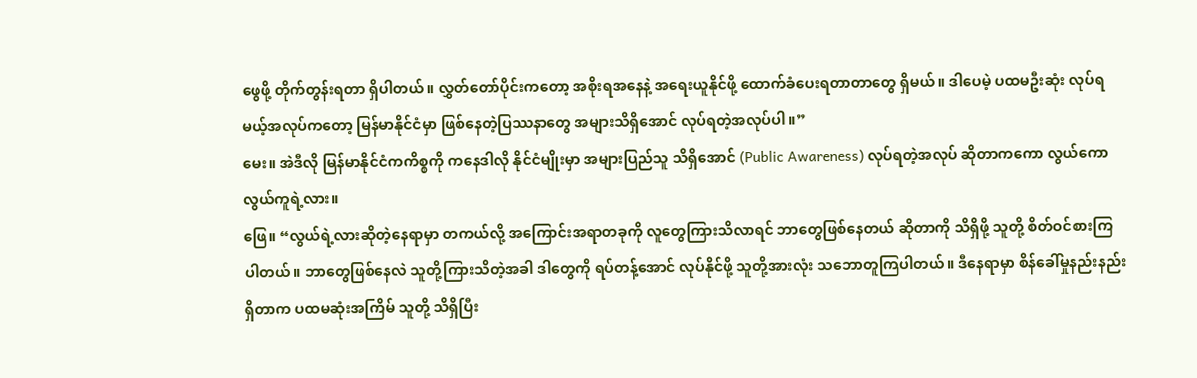ဖွေဖို့ တိုက်တွန်းရတာ ရှိပါတယ်။ လွှတ်တော်ပိုင်းကတော့ အစိုးရအနေနဲ့ အရေးယူနိုင်ဖို့ ထောက်ခံပေးရတာတာတွေ ရှိမယ်။ ဒါပေမဲ့ ပထမဦးဆုံး လုပ်ရမယ့်အလုပ်ကတော့ မြန်မာနိုင်ငံမှာ ဖြစ်နေတဲ့ပြဿနာတွေ အများသိရှိအောင် လုပ်ရတဲ့အလုပ်ပါ။”
မေး။ အဲဒီလို မြန်မာနိုင်ငံကကိစ္စကို ကနေဒါလို နိုင်ငံမျိုးမှာ အများပြည်သူ သိရှိအောင် (Public Awareness) လုပ်ရတဲ့အလုပ် ဆိုတာကကော လွယ်ကော လွယ်ကူရဲ့လား။
ဖြေ။ “လွယ်ရဲ့လားဆိုတဲ့နေရာမှာ တကယ်လို့ အကြောင်းအရာတခုကို လူတွေကြားသိလာရင် ဘာတွေဖြစ်နေတယ် ဆိုတာကို သိရှိဖို့ သူတို့ စိတ်ဝင်စားကြပါတယ်။ ဘာတွေဖြစ်နေလဲ သူတို့ကြားသိတဲ့အခါ ဒါတွေကို ရပ်တန့်အောင် လုပ်နိုင်ဖို့ သူတို့အားလုံး သဘောတူကြပါတယ်။ ဒီနေရာမှာ စိန်ခေါ်မှုနည်းနည်းရှိတာက ပထမဆုံးအကြိမ် သူတို့ သိရှိပြီး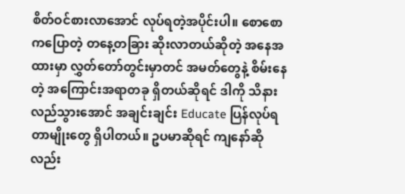စိတ်ဝင်စားလာအောင် လုပ်ရတဲ့အပိုင်းပါ။ စောစောကပြောတဲ့ တနေ့တခြား ဆိုးလာတယ်ဆိုတဲ့ အနေအထားမှာ လွှတ်တော်တွင်းမှာတင် အမတ်တွေနဲ့ စိမ်းနေတဲ့ အကြောင်းအရာတခု ရှိတယ်ဆိုရင် ဒါကို သိနားလည်သွားအောင် အချင်းချင်း Educate ပြန်လုပ်ရတာမျိုးတွေ ရှိပါတယ်။ ဥပမာဆိုရင် ကျနော်ဆိုလည်း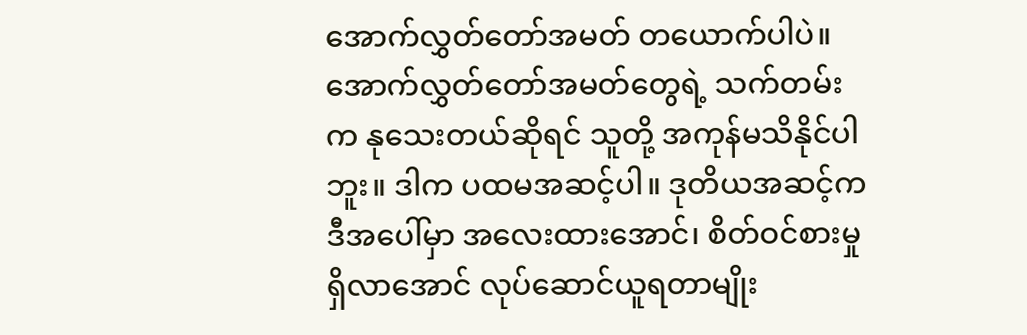အောက်လွှတ်တော်အမတ် တယောက်ပါပဲ။ အောက်လွှတ်တော်အမတ်တွေရဲ့ သက်တမ်းက နုသေးတယ်ဆိုရင် သူတို့ အကုန်မသိနိုင်ပါဘူး။ ဒါက ပထမအဆင့်ပါ။ ဒုတိယအဆင့်က ဒီအပေါ်မှာ အလေးထားအောင်၊ စိတ်ဝင်စားမှု ရှိလာအောင် လုပ်ဆောင်ယူရတာမျိုး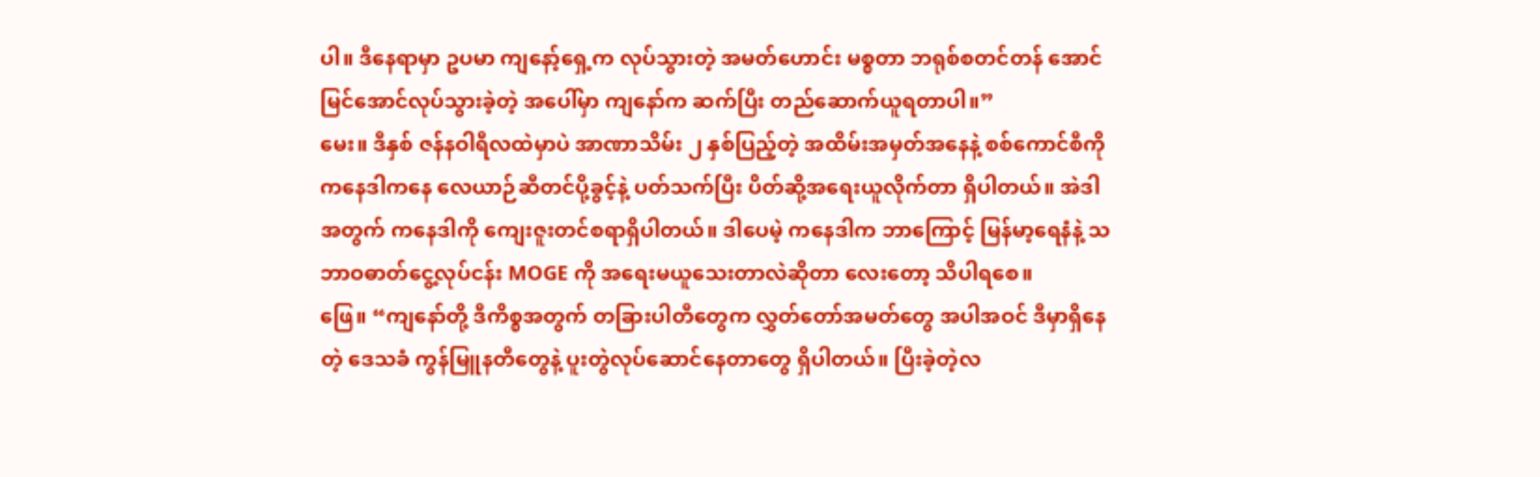ပါ။ ဒီနေရာမှာ ဥပမာ ကျနော့်ရှေ့က လုပ်သွားတဲ့ အမတ်ဟောင်း မစ္စတာ ဘရုစ်စတင်တန် အောင်မြင်အောင်လုပ်သွားခဲ့တဲ့ အပေါ်မှာ ကျနော်က ဆက်ပြီး တည်ဆောက်ယူရတာပါ။”
မေး။ ဒီနှစ် ဇန်နဝါရီလထဲမှာပဲ အာဏာသိမ်း ၂ နှစ်ပြည့်တဲ့ အထိမ်းအမှတ်အနေနဲ့ စစ်ကောင်စီကို ကနေဒါကနေ လေယာဉ်ဆီတင်ပို့ခွင့်နဲ့ ပတ်သက်ပြီး ပိတ်ဆို့အရေးယူလိုက်တာ ရှိပါတယ်။ အဲဒါအတွက် ကနေဒါကို ကျေးဇူးတင်စရာရှိပါတယ်။ ဒါပေမဲ့ ကနေဒါက ဘာကြောင့် မြန်မာ့ရေနံနဲ့ သဘာဝဓာတ်ငွေ့လုပ်ငန်း MOGE ကို အရေးမယူသေးတာလဲဆိုတာ လေးတော့ သိပါရစေ။
ဖြေ။ “ကျနော်တို့ ဒီကိစ္စအတွက် တခြားပါတီတွေက လွှတ်တော်အမတ်တွေ အပါအဝင် ဒီမှာရှိနေတဲ့ ဒေသခံ ကွန်မြူနတီတွေနဲ့ ပူးတွဲလုပ်ဆောင်နေတာတွေ ရှိပါတယ်။ ပြီးခဲ့တဲ့လ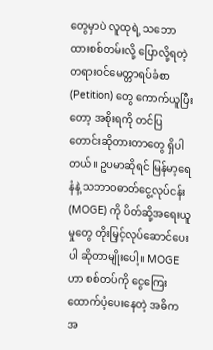တွေမှာပဲ လူထုရဲ့ သဘောထားစစ်တမ်းလို့ ပြောလို့ရတဲ့ တရားဝင်မေတ္တာရပ်ခံစာ (Petition) တွေ ကောက်ယူပြီးတော့ အစိုးရကို တင်ပြတောင်းဆိုတားတာတွေ ရှိပါတယ်။ ဥပမာဆိုရင် မြန်မာ့ရေနံနဲ့ သဘာဝဓာတ်ငွေ့လုပ်ငန်း (MOGE) ကို ပိတ်ဆို့အရေးယူမှုတွေ တိုးမြှင့်လုပ်ဆောင်ပေးပါ ဆိုတာမျိုးပေါ့။ MOGE ဟာ စစ်တပ်ကို ငွေကြေးထောက်ပံ့ပေးနေတဲ့ အဓိက အ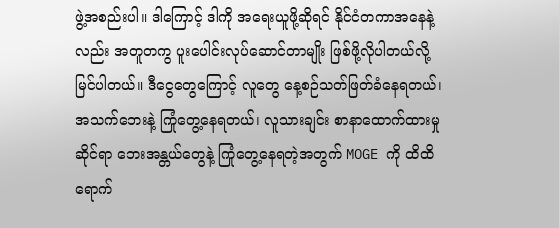ဖွဲ့အစည်းပါ။ ဒါကြောင့် ဒါကို အရေးယူဖို့ဆိုရင် နိုင်ငံတကာအနေနဲ့လည်း အတူတကွ ပူးပေါင်းလုပ်ဆောင်တာမျိုး ဖြစ်ဖို့လိုပါတယ်လို့ မြင်ပါတယ်။ ဒီငွေတွေကြောင့် လူတွေ နေ့စဉ်သတ်ဖြတ်ခံနေရတယ်၊ အသက်ဘေးနဲ့ ကြုံတွေ့နေရတယ်၊ လူသားချင်း စာနာထောက်ထားမှုဆိုင်ရာ ဘေးအန္တယ်တွေနဲ့ ကြုံတွေ့နေရတဲ့အတွက် MOGE ကို ထိထိရောက်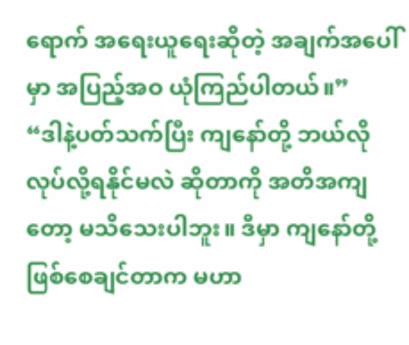ရောက် အရေးယူရေးဆိုတဲ့ အချက်အပေါ်မှာ အပြည့်အဝ ယုံကြည်ပါတယ်။”
“ဒါနဲ့ပတ်သက်ပြီး ကျနော်တို့ ဘယ်လိုလုပ်လို့ရနိုင်မလဲ ဆိုတာကို အတိအကျတော့ မသိသေးပါဘူး။ ဒီမှာ ကျနော်တို့ဖြစ်စေချင်တာက မဟာ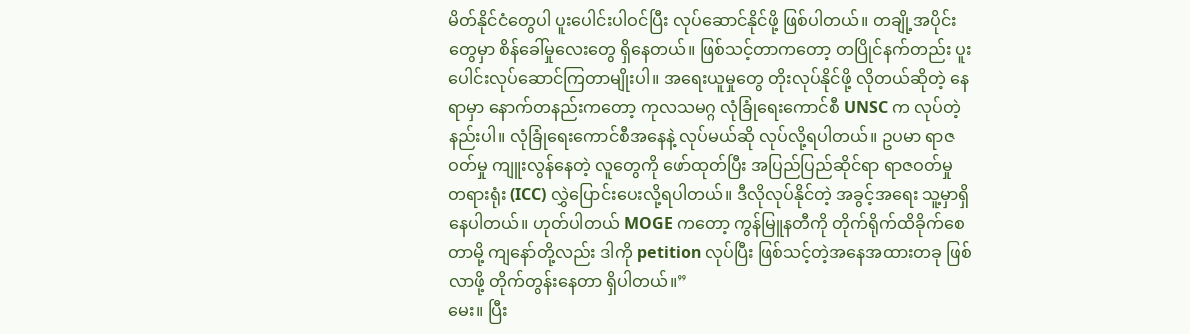မိတ်နိုင်ငံတွေပါ ပူးပေါင်းပါဝင်ပြီး လုပ်ဆောင်နိုင်ဖို့ ဖြစ်ပါတယ်။ တချို့အပိုင်းတွေမှာ စိန်ခေါ်မှုလေးတွေ ရှိနေတယ်။ ဖြစ်သင့်တာကတော့ တပြိုင်နက်တည်း ပူးပေါင်းလုပ်ဆောင်ကြတာမျိုးပါ။ အရေးယူမှုတွေ တိုးလုပ်နိုင်ဖို့ လိုတယ်ဆိုတဲ့ နေရာမှာ နောက်တနည်းကတော့ ကုလသမဂ္ဂ လုံခြုံရေးကောင်စီ UNSC က လုပ်တဲ့နည်းပါ။ လုံခြုံရေးကောင်စီအနေနဲ့ လုပ်မယ်ဆို လုပ်လို့ရပါတယ်။ ဥပမာ ရာဇဝတ်မှု ကျူးလွန်နေတဲ့ လူတွေကို ဖော်ထုတ်ပြီး အပြည်ပြည်ဆိုင်ရာ ရာဇဝတ်မှု တရားရုံး (ICC) လွှဲပြောင်းပေးလို့ရပါတယ်။ ဒီလိုလုပ်နိုင်တဲ့ အခွင့်အရေး သူ့မှာရှိနေပါတယ်။ ဟုတ်ပါတယ် MOGE ကတော့ ကွန်မြူနတီကို တိုက်ရိုက်ထိခိုက်စေတာမို့ ကျနော်တို့လည်း ဒါကို petition လုပ်ပြီး ဖြစ်သင့်တဲ့အနေအထားတခု ဖြစ်လာဖို့ တိုက်တွန်းနေတာ ရှိပါတယ်။”
မေး။ ပြီး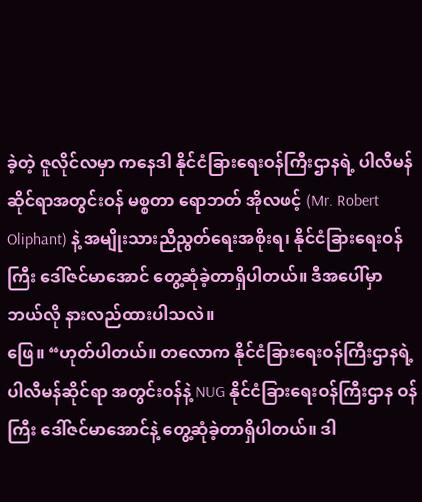ခဲ့တဲ့ ဇူလိုင်လမှာ ကနေဒါ နိုင်ငံခြားရေးဝန်ကြီးဌာနရဲ့ ပါလီမန်ဆိုင်ရာအတွင်းဝန် မစ္စတာ ရောဘတ် အိုလဖင့် (Mr. Robert Oliphant) နဲ့ အမျိုးသားညီညွတ်ရေးအစိုးရ၊ နိုင်ငံခြားရေးဝန်ကြီး ဒေါ်ဇင်မာအောင် တွေ့ဆုံခဲ့တာရှိပါတယ်။ ဒီအပေါ်မှာ ဘယ်လို နားလည်ထားပါသလဲ။
ဖြေ။ “ဟုတ်ပါတယ်။ တလောက နိုင်ငံခြားရေးဝန်ကြီးဌာနရဲ့ ပါလီမန်ဆိုင်ရာ အတွင်းဝန်နဲ့ NUG နိုင်ငံခြားရေးဝန်ကြီးဌာန ဝန်ကြီး ဒေါ်ဇင်မာအောင်နဲ့ တွေ့ဆုံခဲ့တာရှိပါတယ်။ ဒါ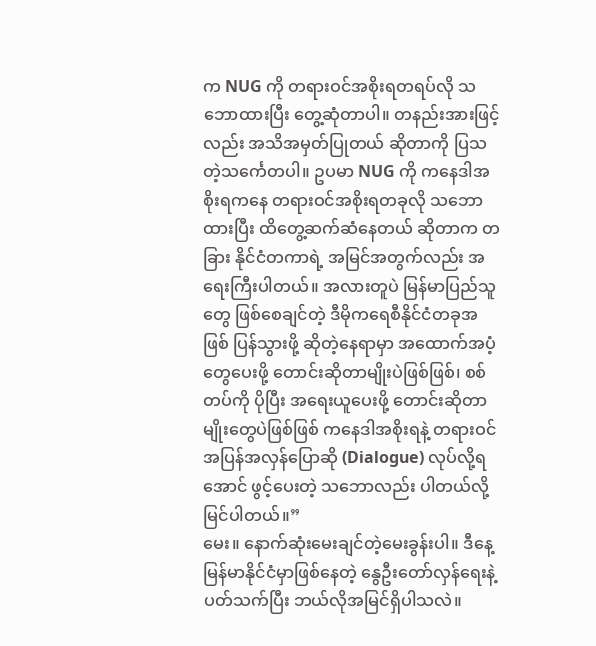က NUG ကို တရားဝင်အစိုးရတရပ်လို သဘောထားပြီး တွေ့ဆုံတာပါ။ တနည်းအားဖြင့်လည်း အသိအမှတ်ပြုတယ် ဆိုတာကို ပြသတဲ့သင်္ကေတပါ။ ဥပမာ NUG ကို ကနေဒါအစိုးရကနေ တရားဝင်အစိုးရတခုလို သဘောထားပြီး ထိတွေ့ဆက်ဆံနေတယ် ဆိုတာက တခြား နိုင်ငံတကာရဲ့ အမြင်အတွက်လည်း အရေးကြီးပါတယ်။ အလားတူပဲ မြန်မာပြည်သူတွေ ဖြစ်စေချင်တဲ့ ဒီမိုကရေစီနိုင်ငံတခုအဖြစ် ပြန်သွားဖို့ ဆိုတဲ့နေရာမှာ အထောက်အပံ့တွေပေးဖို့ တောင်းဆိုတာမျိုးပဲဖြစ်ဖြစ်၊ စစ်တပ်ကို ပိုပြီး အရေးယူပေးဖို့ တောင်းဆိုတာမျိုးတွေပဲဖြစ်ဖြစ် ကနေဒါအစိုးရနဲ့ တရားဝင် အပြန်အလှန်ပြောဆို (Dialogue) လုပ်လို့ရအောင် ဖွင့်ပေးတဲ့ သဘောလည်း ပါတယ်လို့ မြင်ပါတယ်။”
မေး။ နောက်ဆုံးမေးချင်တဲ့မေးခွန်းပါ။ ဒီနေ့ မြန်မာနိုင်ငံမှာဖြစ်နေတဲ့ နွေဦးတော်လှန်ရေးနဲ့ ပတ်သက်ပြီး ဘယ်လိုအမြင်ရှိပါသလဲ။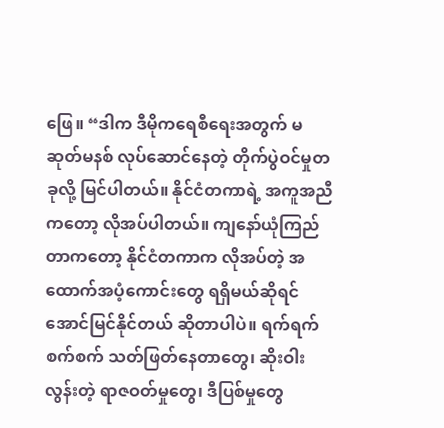ဖြေ။ “ဒါက ဒီမိုကရေစီရေးအတွက် မဆုတ်မနစ် လုပ်ဆောင်နေတဲ့ တိုက်ပွဲဝင်မှုတခုလို့ မြင်ပါတယ်။ နိုင်ငံတကာရဲ့ အကူအညီကတော့ လိုအပ်ပါတယ်။ ကျနော်ယုံကြည်တာကတော့ နိုင်ငံတကာက လိုအပ်တဲ့ အထောက်အပံ့ကောင်းတွေ ရရှိမယ်ဆိုရင် အောင်မြင်နိုင်တယ် ဆိုတာပါပဲ။ ရက်ရက်စက်စက် သတ်ဖြတ်နေတာတွေ၊ ဆိုးဝါးလွန်းတဲ့ ရာဇဝတ်မှုတွေ၊ ဒီပြစ်မှုတွေ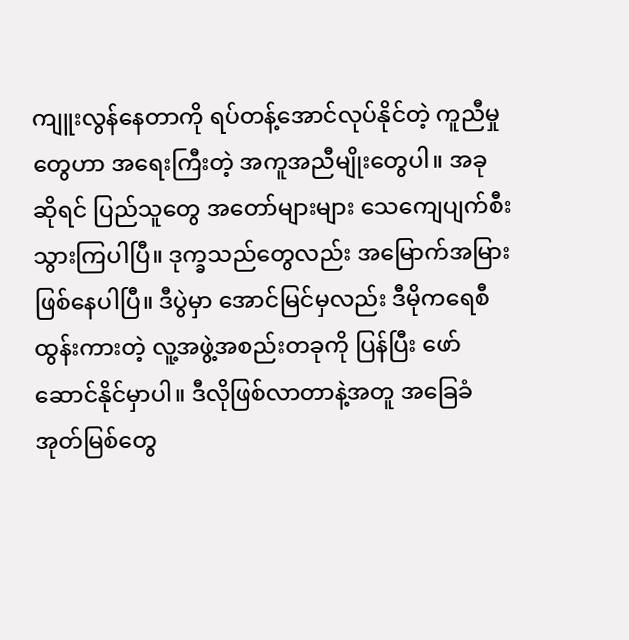ကျူးလွန်နေတာကို ရပ်တန့်အောင်လုပ်နိုင်တဲ့ ကူညီမှုတွေဟာ အရေးကြီးတဲ့ အကူအညီမျိုးတွေပါ။ အခုဆိုရင် ပြည်သူတွေ အတော်များများ သေကျေပျက်စီးသွားကြပါပြီ။ ဒုက္ခသည်တွေလည်း အမြောက်အမြား ဖြစ်နေပါပြီ။ ဒီပွဲမှာ အောင်မြင်မှလည်း ဒီမိုကရေစီ ထွန်းကားတဲ့ လူ့အဖွဲ့အစည်းတခုကို ပြန်ပြီး ဖော်ဆောင်နိုင်မှာပါ။ ဒီလိုဖြစ်လာတာနဲ့အတူ အခြေခံအုတ်မြစ်တွေ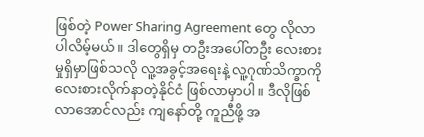ဖြစ်တဲ့ Power Sharing Agreement တွေ လိုလာပါလိမ့်မယ်။ ဒါတွေရှိမှ တဦးအပေါ်တဦး လေးစားမှုရှိမှာဖြစ်သလို လူ့အခွင့်အရေးနဲ့ လူ့ဂုဏ်သိက္ခာကို လေးစားလိုက်နာတဲ့နိုင်ငံ ဖြစ်လာမှာပါ။ ဒီလိုဖြစ်လာအောင်လည်း ကျနော်တို့ ကူညီဖို့ အ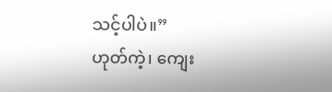သင့်ပါပဲ။”
ဟုတ်ကဲ့၊ ကျေး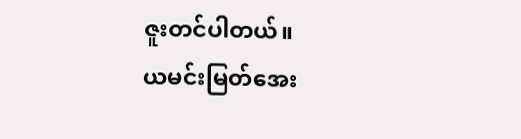ဇူးတင်ပါတယ်။
ယမင်းမြတ်အေး